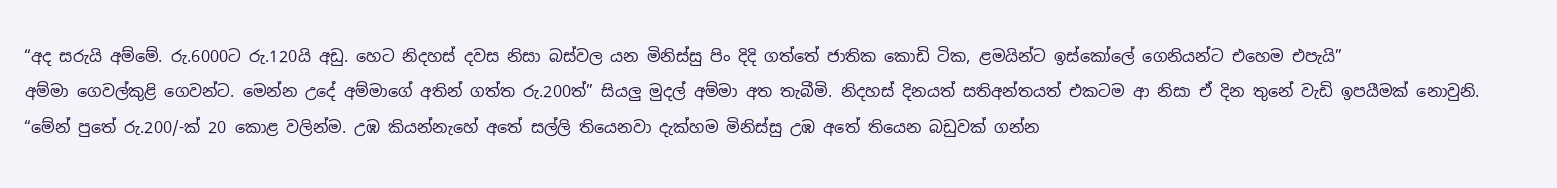“අද සරුයි අම්මේ. රු.6000ට රු.120යි අඩු. හෙට නිදහස් දවස නිසා බස්වල යන මිනිස්සු පිං දිදි ගත්තේ ජාතික කොඩි ටික, ළමයින්ට ඉස්කෝලේ ගෙනියන්ට එහෙම එපැයි”
අම්මා ගෙවල්කුළි ගෙවන්ට. මෙන්න උදේ අම්මාගේ අතින් ගත්ත රු.200ත්” සියලු මුදල් අම්මා අත තැබීමි. නිදහස් දිනයත් සතිඅන්තයත් එකටම ආ නිසා ඒ දින තුනේ වැඩි ඉපයීමක් නොවුනි.
“මේන් පුතේ රු.200/-ක් 20 කොළ වලින්ම. උඹ කියන්නැහේ අතේ සල්ලි තියෙනවා දැක්හම මිනිස්සු උඹ අතේ තියෙන බඩුවක් ගන්න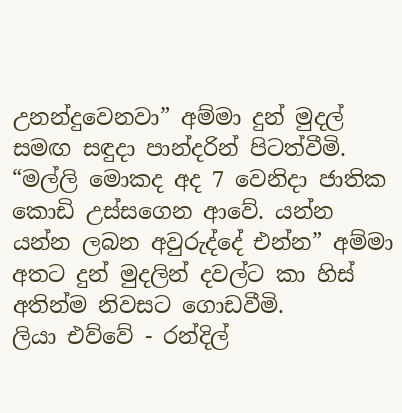උනන්දුවෙනවා” අම්මා දුන් මුදල් සමඟ සඳුදා පාන්දරින් පිටත්වීමි.
“මල්ලි මොකද අද 7 වෙනිදා ජාතික කොඩි උස්සගෙන ආවේ. යන්න යන්න ලබන අවුරුද්දේ එන්න” අම්මා අතට දුන් මුදලින් දවල්ට කා හිස් අතින්ම නිවසට ගොඩවීමි.
ලියා එව්වේ - රන්දිල්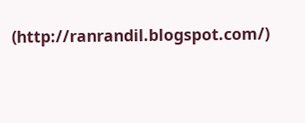(http://ranrandil.blogspot.com/)